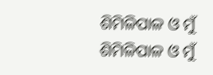ଶିମିଳିପାଳ ଓ ମୁଁ
ଶିମିଳିପାଳ ଓ ମୁଁ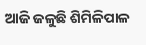ଆଜି ଜଳୁଛି ଶିମିଳିପାଳ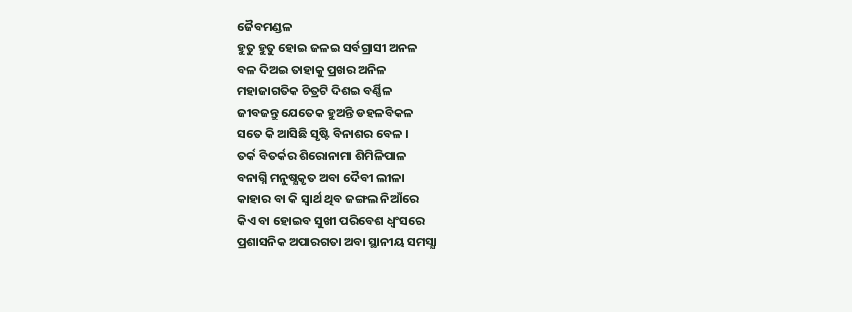ଜୈବମଣ୍ଡଳ
ହୁତୁ ହୁତୁ ହୋଇ ଜଳଇ ସର୍ବଗ୍ରାସୀ ଅନଳ
ବଳ ଦିଅଇ ତାହାକୁ ପ୍ରଖର ଅନିଳ
ମହାଜାଗତିକ ଚିତ୍ରଟି ଦିଶଇ ବର୍ଣ୍ଣିଳ
ଜୀବଜନ୍ତୁ ଯେତେକ ହୁଅନ୍ତି ଡହଳବିକଳ
ସତେ କି ଆସିଛି ସୃଷ୍ଟି ବିନାଶର ବେଳ ।
ତର୍କ ବିତର୍କର ଶିରୋନାମା ଶିମିଳିପାଳ
ବନାଗ୍ନି ମନୁଷ୍ଯକୃତ ଅବା ଦୈବୀ ଲୀଳା
କାହାର ବା କି ସ୍ବାର୍ଥ ଥିବ ଜଙ୍ଗଲ ନିଆଁରେ
କିଏ ବା ହୋଇବ ସୁଖୀ ପରିବେଶ ଧ୍ବଂସରେ
ପ୍ରଶାସନିକ ଅପାରଗତା ଅବା ସ୍ଥାନୀୟ ସମସ୍ଯା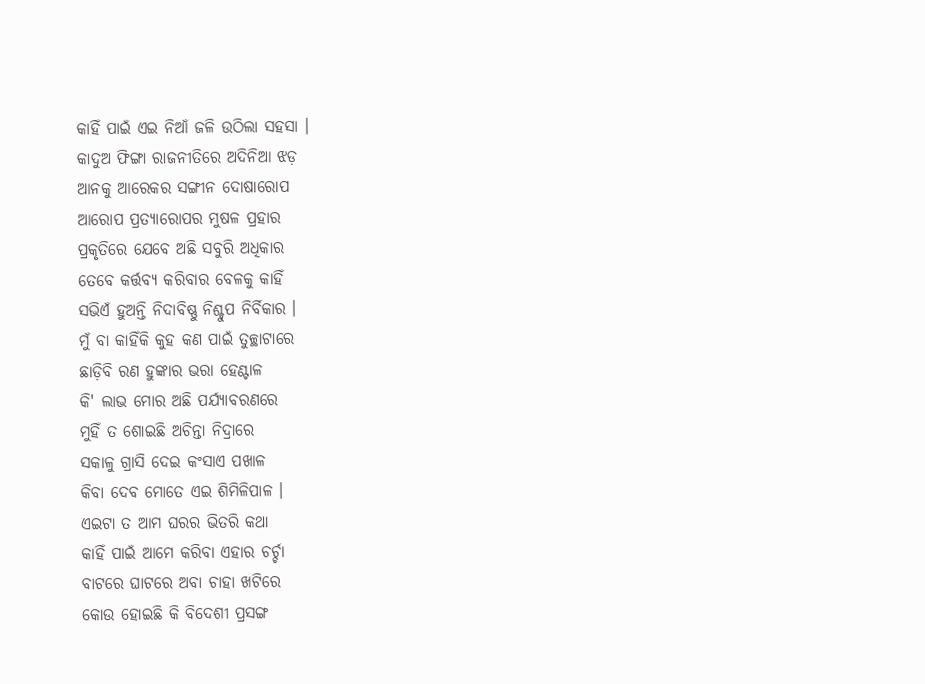କାହିଁ ପାଇଁ ଏଇ ନିଆଁ ଜଳି ଉଠିଲା ସହସା ।
କାଦୁଅ ଫିଙ୍ଗା ରାଜନୀତିରେ ଅଦିନିଆ ଝଡ଼
ଆନକୁ ଆରେକର ସଙ୍ଗୀନ ଦୋଷାରୋପ
ଆରୋପ ପ୍ରତ୍ୟାରୋପର ମୁଷଳ ପ୍ରହାର
ପ୍ରକୃତିରେ ଯେବେ ଅଛି ସବୁରି ଅଧିକାର
ତେବେ କର୍ତ୍ତବ୍ୟ କରିବାର ବେଳକୁ କାହିଁ
ସଭିଏଁ ହୁଅନ୍ତି ନିଦାବିଷ୍ଣୁ ନିଶ୍ଚୁପ ନିର୍ବିକାର ।
ମୁଁ ବା କାହିଁକି କୁହ କଣ ପାଇଁ ତୁଚ୍ଛାଟାରେ
ଛାଡ଼ିବି ରଣ ହୁଙ୍କାର ଭରା ହେଣ୍ଟାଳ
କି' ଲାଭ ମୋର ଅଛି ପର୍ଯ୍ଯାବରଣରେ
ମୁହିଁ ତ ଶୋଇଛି ଅଚିନ୍ତା ନିଦ୍ରାରେ
ସକାଳୁ ଗ୍ରାସି ଦେଇ କଂସାଏ ପଖାଳ
କିବା ଦେବ ମୋତେ ଏଇ ଶିମିଳିପାଳ ।
ଏଇଟା ତ ଆମ ଘରର ଭିତରି କଥା
କାହିଁ ପାଇଁ ଆମେ କରିବା ଏହାର ଚର୍ଚ୍ଚା
ବାଟରେ ଘାଟରେ ଅବା ଚାହା ଖଟିରେ
କୋଉ ହୋଇଛି କି ବିଦେଶୀ ପ୍ରସଙ୍ଗ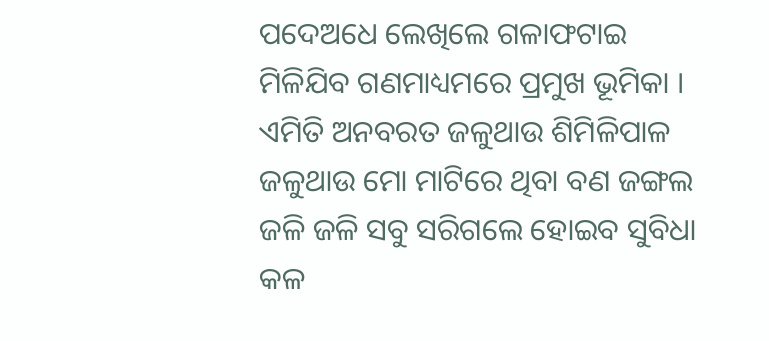ପଦେଅଧେ ଲେଖିଲେ ଗଳାଫଟାଇ
ମିଳିଯିବ ଗଣମାଧ୍ୟମରେ ପ୍ରମୁଖ ଭୂମିକା ।
ଏମିତି ଅନବରତ ଜଳୁଥାଉ ଶିମିଳିପାଳ
ଜଳୁଥାଉ ମୋ ମାଟିରେ ଥିବା ବଣ ଜଙ୍ଗଲ
ଜଳି ଜଳି ସବୁ ସରିଗଲେ ହୋଇବ ସୁବିଧା
କଳ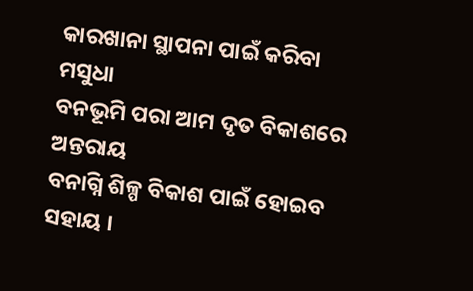କାରଖାନା ସ୍ଥାପନା ପାଇଁ କରିବା ମସୁଧା
ବନଭୂମି ପରା ଆମ ଦୃତ ବିକାଶରେ ଅନ୍ତରାୟ
ବନାଗ୍ନି ଶିଳ୍ପ ବିକାଶ ପାଇଁ ହୋଇବ ସହାୟ ।